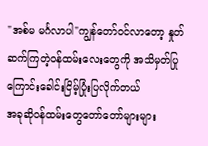"အစ်မ မင်္ဂလာပါ"ကျွန်တော်ဝင်လာတော့ နှုတ်ဆက်ကြတဲ့ဝန်ထမ်းလေးတွေကို အသိမှတ်ပြုကြောင်းခေါင်းငြိမ့်ပြုံးပြလိုက်တယ်
အခုဆိုဝန်ထမ်းတွေတော်တော်များများ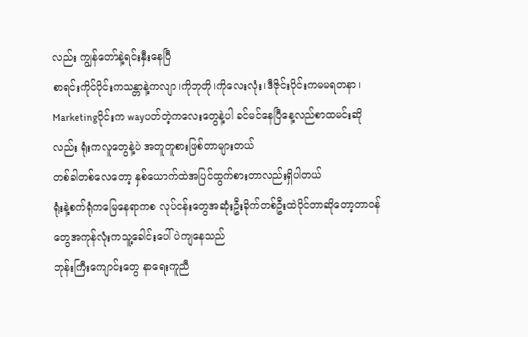လည်း ကျွန်တော်နဲ့ရင်းနှီးနေပြီ
စာရင်းကိုင်ပိုင်းကသန္တာနဲ့ကလျာ၊ကိုဘုတို၊ကိုလေးလုံး၊ဒီဇိုင်းပိုင်းကမမရတနာ၊
Marketingပိုင်းက wayပတ်တဲ့ကလေးတွေနဲ့ပါ ခင်မင်နေပြီနေ့လည်စာထမင်းဆိုလည်း ရုံးကလူတွေနဲ့ပဲ အတူတူစားဖြစ်တာများတယ်
တစ်ခါတစ်လေတော့ နှစ်ယောက်ထဲအပြင်ထွက်စားတာလည်းရှိပါတယ်
ရုံးနဲ့စက်ရုံကမြေနေရာကစ လုပ်ငန်းတွေအဆုံးဦးခိုက်တစ်ဦးထဲပိုင်တာဆိုတော့တာဝန်တွေအကုန်လုံးကသူ့ခေါင်းပေါ်ပဲကျနေသည်
ဘုန်းကြီးကျောင်းတွေ နာရေးကူညီ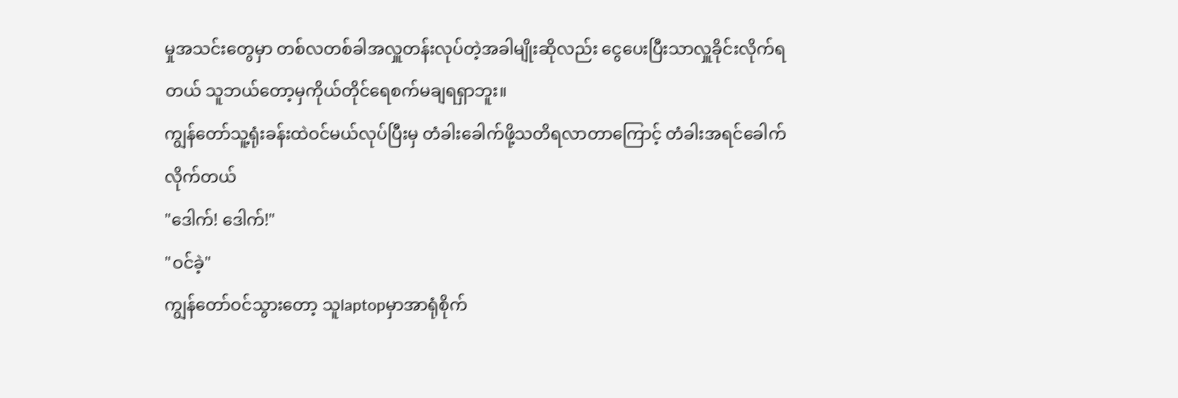မှုအသင်းတွေမှာ တစ်လတစ်ခါအလှူတန်းလုပ်တဲ့အခါမျိုးဆိုလည်း ငွေပေးပြီးသာလှူခိုင်းလိုက်ရတယ် သူဘယ်တော့မှကိုယ်တိုင်ရေစက်မချရရှာဘူး။
ကျွန်တော်သူ့ရုံးခန်းထဲဝင်မယ်လုပ်ပြီးမှ တံခါးခေါက်ဖို့သတိရလာတာကြောင့် တံခါးအရင်ခေါက်လိုက်တယ်
"ဒေါက်! ဒေါက်!"
"ဝင်ခဲ့"
ကျွန်တော်ဝင်သွားတော့ သူlaptopမှာအာရုံစိုက်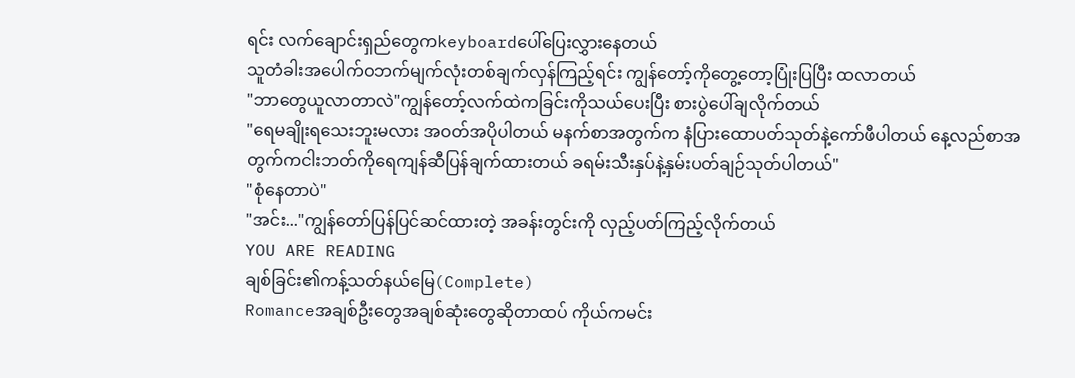ရင်း လက်ချောင်းရှည်တွေကkeyboardပေါ်ပြေးလွှားနေတယ်
သူတံခါးအပေါက်ဝဘက်မျက်လုံးတစ်ချက်လှန်ကြည့်ရင်း ကျွန်တော့်ကိုတွေ့တော့ပြုံးပြပြီး ထလာတယ်
"ဘာတွေယူလာတာလဲ"ကျွန်တော့်လက်ထဲကခြင်းကိုသယ်ပေးပြီး စားပွဲပေါ်ချလိုက်တယ်
"ရေမချိုးရသေးဘူးမလား အဝတ်အပိုပါတယ် မနက်စာအတွက်က နံပြားထောပတ်သုတ်နဲ့ကော်ဖီပါတယ် နေ့လည်စာအတွက်ကငါးဘတ်ကိုရေကျန်ဆီပြန်ချက်ထားတယ် ခရမ်းသီးနှပ်နဲ့နှမ်းပတ်ချဉ်သုတ်ပါတယ်"
"စုံနေတာပဲ"
"အင်း..."ကျွန်တော်ပြန်ပြင်ဆင်ထားတဲ့ အခန်းတွင်းကို လှည့်ပတ်ကြည့်လိုက်တယ်
YOU ARE READING
ချစ်ခြင်း၏ကန့်သတ်နယ်မြေ(Complete)
Romanceအချစ်ဦးတွေအချစ်ဆုံးတွေဆိုတာထပ် ကိုယ်ကမင်း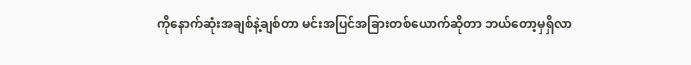ကိုနောက်ဆုံးအချစ်နဲ့ချစ်တာ မင်းအပြင်အခြားတစ်ယောက်ဆိုတာ ဘယ်တော့မှရှိလာ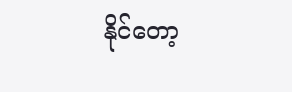နိုင်တော့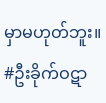မှာမဟုတ်ဘူး။ #ဦးခိုက်ဝဋာ